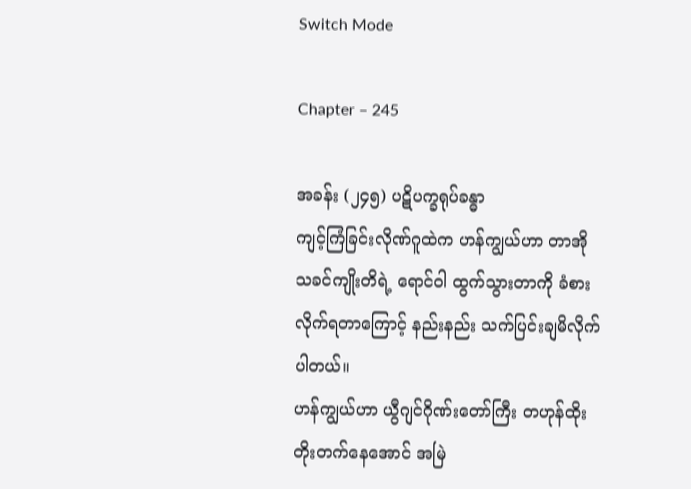Switch Mode

Chapter – 245

အခန်း (၂၄၅) ပဋိပက္ခရုပ်ခန္ဓာ
ကျင့်ကြံခြင်းလိုဏ်ဂူထဲက ဟန်ကျွယ်ဟာ တာအိုသခင်ကျိုးတိရဲ့ ရောင်ဝါ ထွက်သွားတာကို ခံစားလိုက်ရတာကြောင့် နည်းနည်း သက်ပြင်းချမိလိုက်ပါတယ်။
ဟန်ကျွယ်ဟာ ယွီဂျင်ဂိုဏ်းတော်ကြီး တဟုန်ထိုးတိုးတက်နေအောင် အမြဲ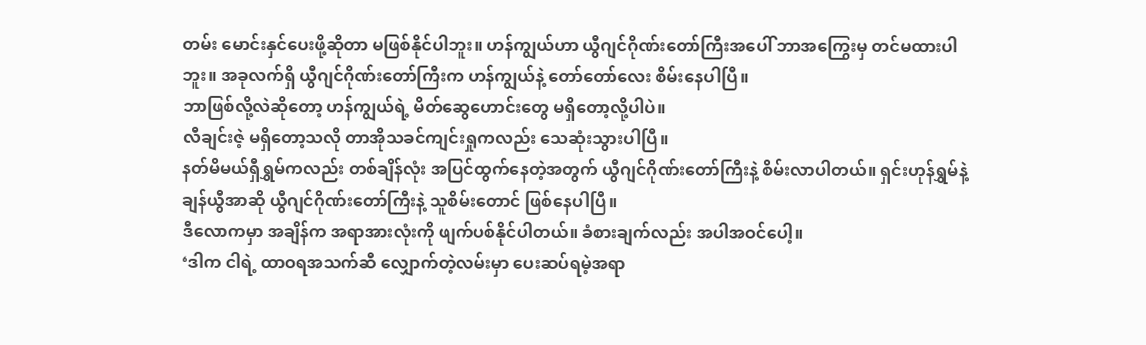တမ်း မောင်းနှင်ပေးဖို့ဆိုတာ မဖြစ်နိုင်ပါဘူး။ ဟန်ကျွယ်ဟာ ယွီဂျင်ဂိုဏ်းတော်ကြီးအပေါ် ဘာအကြွေးမှ တင်မထားပါဘူး။ အခုလက်ရှိ ယွီဂျင်ဂိုဏ်းတော်ကြီးက ဟန်ကျွယ်နဲ့ တော်တော်လေး စိမ်းနေပါပြီ။
ဘာဖြစ်လို့လဲဆိုတော့ ဟန်ကျွယ်ရဲ့ မိတ်ဆွေဟောင်းတွေ မရှိတော့လို့ပါပဲ။
လီချင်းဇဲ့ မရှိတော့သလို တာအိုသခင်ကျင်းရှုကလည်း သေဆုံးသွားပါပြီ။
နတ်မိမယ်ရှီရွှမ်ကလည်း တစ်ချိန်လုံး အပြင်ထွက်နေတဲ့အတွက် ယွီဂျင်ဂိုဏ်းတော်ကြီးနဲ့ စိမ်းလာပါတယ်။ ရှင်းဟုန်ရွှမ်နဲ့ ချန်ယွီအာဆို ယွီဂျင်ဂိုဏ်းတော်ကြီးနဲ့ သူစိမ်းတောင် ဖြစ်နေပါပြီ။
ဒီလောကမှာ အချိန်က အရာအားလုံးကို ဖျက်ပစ်နိုင်ပါတယ်။ ခံစားချက်လည်း အပါအဝင်ပေါ့။
‘ဒါက ငါရဲ့ ထာဝရအသက်ဆီ လျှောက်တဲ့လမ်းမှာ ပေးဆပ်ရမဲ့အရာ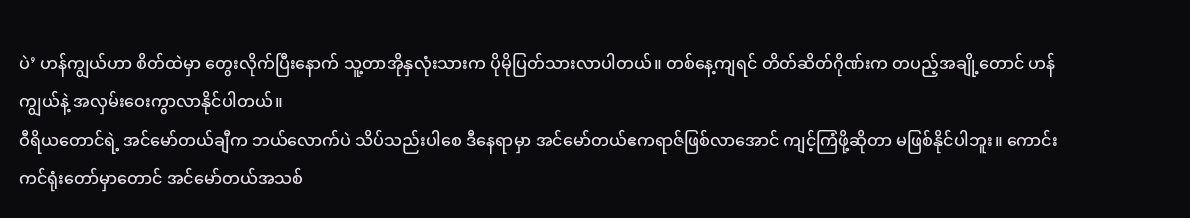ပဲ’ ဟန်ကျွယ်ဟာ စိတ်ထဲမှာ‌ တွေးလိုက်ပြီးနောက် သူ့တာအိုနှလုံးသားက ပိုမိုပြတ်သားလာပါတယ်။ တစ်နေ့ကျရင် တိတ်ဆိတ်ဂိုဏ်းက တပည့်အချို့တောင် ဟန်ကျွယ်နဲ့ အလှမ်းဝေးကွာလာနိုင်ပါတယ်။
ဝီရိယတောင်ရဲ့ အင်မော်တယ်ချီက ဘယ်လောက်ပဲ သိပ်သည်းပါစေ ဒီနေရာမှာ အင်မော်တယ်ဧကရာဇ်ဖြစ်လာအောင် ကျင့်ကြံဖို့ဆိုတာ မဖြစ်နိုင်ပါဘူး။ ကောင်းကင်ရုံးတော်မှာတောင် အင်မော်တယ်အသစ်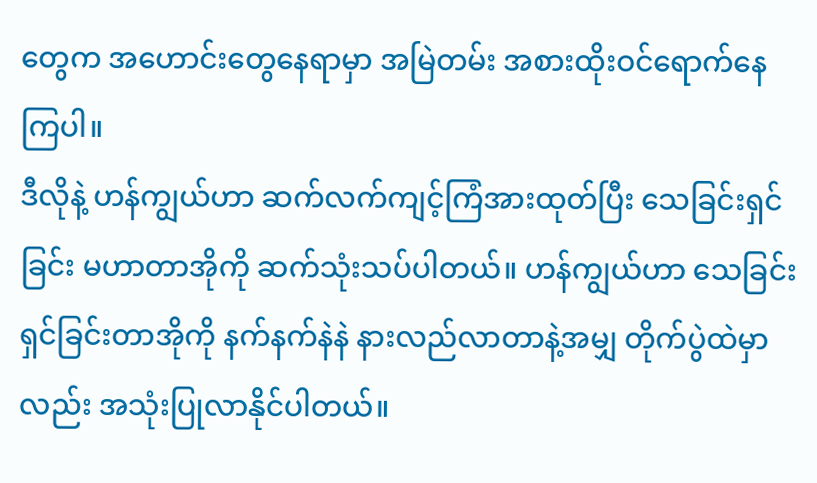တွေက အဟောင်းတွေနေရာမှာ အမြဲတမ်း အစားထိုးဝင်ရောက်နေကြပါ။
ဒီလိုနဲ့ ဟန်ကျွယ်ဟာ ဆက်လက်ကျင့်ကြံအားထုတ်ပြီး သေခြင်းရှင်ခြင်း မဟာတာအိုကို ဆက်သုံးသပ်ပါတယ်။ ဟန်ကျွယ်ဟာ သေခြင်းရှင်ခြင်းတာအိုကို နက်နက်နဲနဲ နားလည်လာတာနဲ့အမျှ တိုက်ပွဲထဲမှာလည်း အသုံးပြုလာနိုင်ပါတယ်။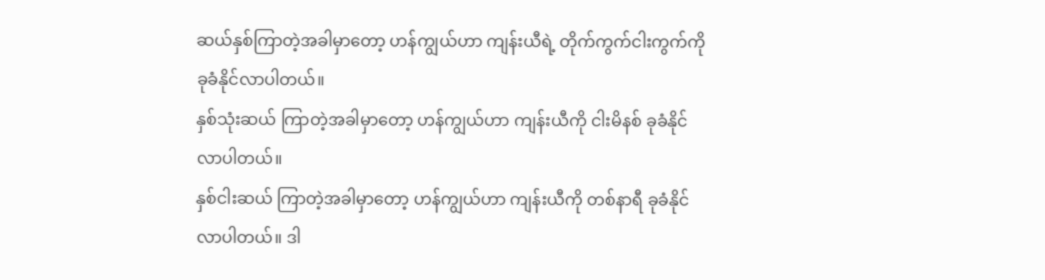ဆယ်နှစ်ကြာတဲ့အခါမှာတော့ ဟန်ကျွယ်ဟာ ကျန်းယီရဲ့ တိုက်ကွက်ငါးကွက်ကို ခုခံနိုင်လာပါတယ်။
နှစ်သုံးဆယ် ကြာတဲ့အခါမှာတော့ ဟန်ကျွယ်ဟာ ကျန်းယီကို ငါးမိနစ် ခုခံနိုင်လာပါတယ်။
နှစ်ငါးဆယ် ကြာတဲ့အခါမှာတော့ ဟန်ကျွယ်ဟာ ကျန်းယီကို တစ်နာရီ ခုခံနိုင်လာပါတယ်။ ဒါ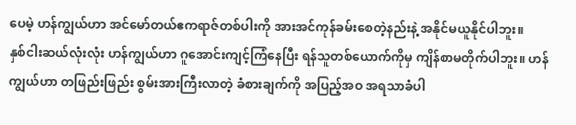ပေမဲ့ ဟန်ကျွယ်ဟာ အင်မော်တယ်ဧကရာဇ်တစ်ပါးကို အားအင်ကုန်ခမ်းစေတဲ့နည်းနဲ့ အနိုင်မယူနိုင်ပါဘူး။
နှစ်ငါးဆယ်လုံးလုံး ဟန်ကျွယ်ဟာ ဂူအောင်းကျင့်ကြံနေပြီး ရန်သူတစ်ယောက်ကိုမှ ကျိန်စာမတိုက်ပါဘူး။ ဟန်ကျွယ်ဟာ တဖြည်းဖြည်း စွမ်းအားကြီးလာတဲ့ ခံစားချက်ကို အပြည့်အဝ အရသာခံပါ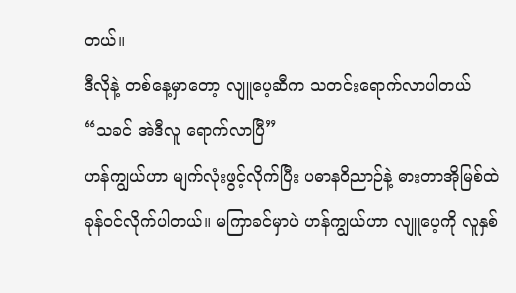တယ်။
ဒီလိုနဲ့ တစ်နေ့မှာတော့ လျူပေ့ဆီက သတင်းရောက်လာပါတယ် “သခင် အဲဒီလူ ရောက်လာပြီ”
ဟန်ကျွယ်ဟာ မျက်လုံးဖွင့်လိုက်ပြီး ပဓာနဝိညာဉ်နဲ့ ဓားတာအိုမြစ်ထဲ ခုန်ဝင်လိုက်ပါတယ်။ မကြာခင်မှာပဲ ဟန်ကျွယ်ဟာ လျူပေ့ကို လူနှစ်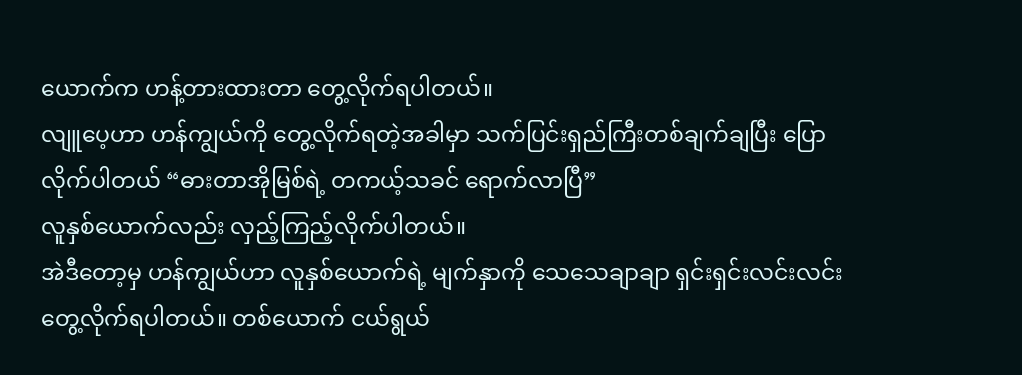ယောက်က ဟန့်တားထားတာ တွေ့လိုက်ရပါတယ်။
လျူပေ့ဟာ ဟန်ကျွယ်ကို တွေ့လိုက်ရတဲ့အခါမှာ သက်ပြင်းရှည်ကြီးတစ်ချက်ချပြီး ပြောလိုက်ပါတယ် “ဓားတာအိုမြစ်ရဲ့ တကယ့်သခင် ရောက်လာပြီ”
လူနှစ်ယောက်လည်း လှည့်ကြည့်လိုက်ပါတယ်။
အဲဒီတော့မှ ဟန်ကျွယ်ဟာ လူနှစ်ယောက်ရဲ့ မျက်နှာကို သေသေချာချာ ရှင်းရှင်းလင်းလင်း တွေ့လိုက်ရပါတယ်။ တစ်ယောက် ငယ်ရွယ်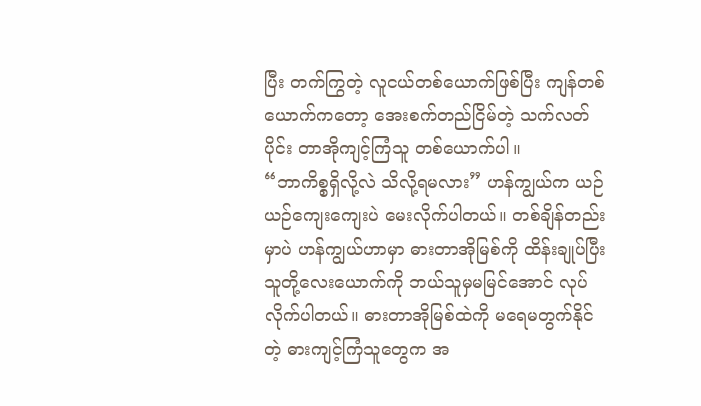ပြီး တက်ကြွတဲ့ လူငယ်တစ်ယောက်ဖြစ်ပြီး ကျန်တစ်ယောက်ကတော့ အေးစက်တည်ငြိမ်တဲ့ သက်လတ်ပိုင်း တာအိုကျင့်ကြံသူ တစ်ယောက်ပါ။
“ဘာကိစ္စရှိလို့လဲ သိလို့ရမလား” ဟန်ကျွယ်က ယဉ်ယဉ်ကျေးကျေးပဲ မေးလိုက်ပါတယ်။ တစ်ချိန်တည်းမှာပဲ ဟန်ကျွယ်ဟာမှာ ဓားတာအိုမြစ်ကို ထိန်းချုပ်ပြီး သူတို့လေးယောက်ကို ဘယ်သူမှမမြင်အောင် လုပ်လိုက်ပါတယ်။ ဓားတာအိုမြစ်ထဲကို မရေမတွက်နိုင်တဲ့ ဓားကျင့်ကြံသူတွေက အ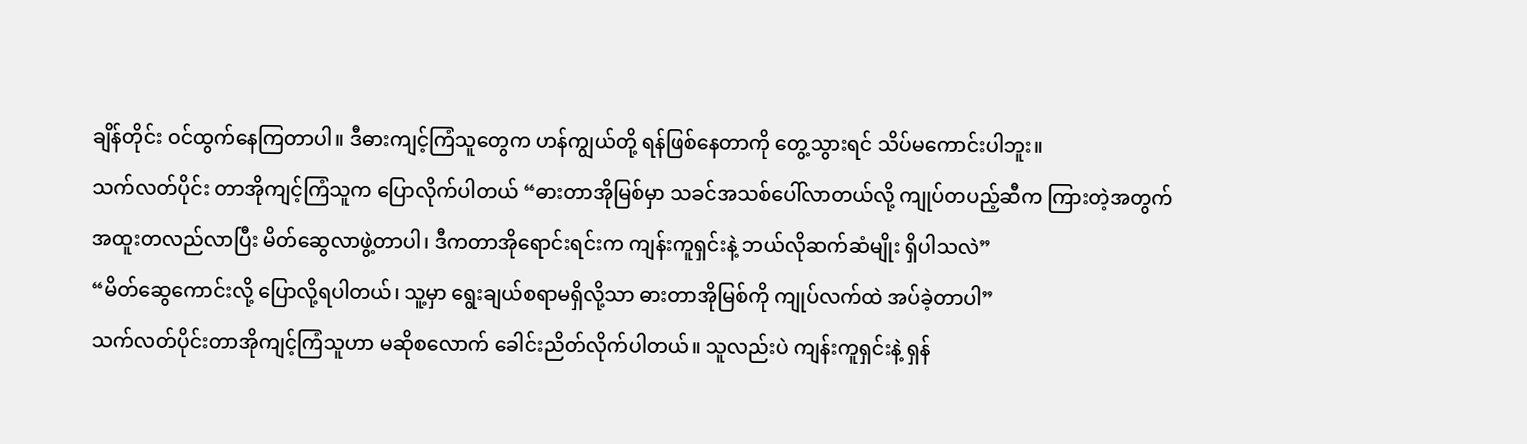ချိန်တိုင်း ဝင်ထွက်နေကြတာပါ။ ဒီဓားကျင့်ကြံသူတွေက ဟန်ကျွယ်တို့ ရန်ဖြစ်နေတာကို တွေ့သွားရင် သိပ်မကောင်းပါဘူး။
သက်လတ်ပိုင်း တာအိုကျင့်ကြံသူက ပြောလိုက်ပါတယ် “ဓားတာအိုမြစ်မှာ သခင်အသစ်ပေါ်လာတယ်လို့ ကျုပ်တပည့်ဆီက ကြားတဲ့အတွက် အထူးတလည်လာပြီး မိတ်ဆွေလာဖွဲ့တာပါ၊ ဒီကတာအိုရောင်းရင်းက ကျန်းကူရှင်းနဲ့ ဘယ်လိုဆက်ဆံမျိုး ရှိပါသလဲ”
“မိတ်ဆွေကောင်းလို့ ပြောလို့ရပါတယ်၊ သူ့မှာ ရွေးချယ်စရာမရှိလို့သာ ဓားတာအိုမြစ်ကို ကျုပ်လက်ထဲ အပ်ခဲ့တာပါ”
သက်လတ်ပိုင်းတာအိုကျင့်ကြံသူဟာ မဆိုစလောက် ခေါင်းညိတ်လိုက်ပါတယ်။ သူလည်းပဲ ကျန်းကူရှင်းနဲ့ ရှန်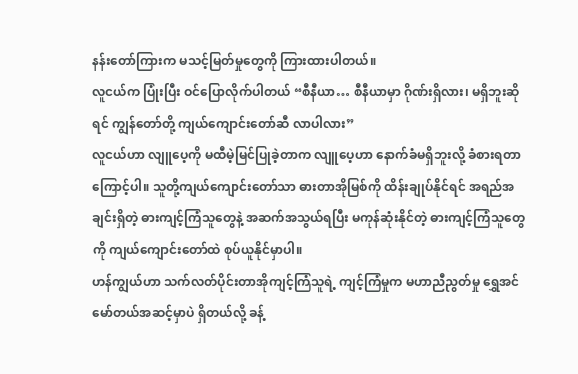နန်းတော်ကြားက မသင့်မြတ်မှုတွေကို ကြားထားပါတယ်။
လူငယ်က ပြုံးပြီး ဝင်ပြောလိုက်ပါတယ် “စီနီယာ… စီနီယာမှာ ဂိုဏ်းရှိလား၊ မရှိဘူးဆိုရင် ကျွန်တော်တို့ ကျယ်ကျောင်းတော်ဆီ လာပါလား”
လူငယ်ဟာ လျူပေ့ကို မထီမဲ့မြင်ပြုခဲ့တာက လျူပေ့ဟာ နောက်ခံမရှိဘူးလို့ ခံစားရတာကြောင့်ပါ။ သူတို့ကျယ်ကျောင်းတော်သာ ဓားတာအိုမြစ်ကို ထိန်းချုပ်နိုင်ရင် အရည်အချင်းရှိတဲ့ ဓားကျင့်ကြံသူတွေနဲ့ အဆက်အသွယ်ရပြီး မကုန်ဆုံးနိုင်တဲ့ ဓားကျင့်ကြံသူတွေကို ကျယ်ကျောင်းတော်ထဲ စုပ်ယူနိုင်မှာပါ။
ဟန်ကျွယ်ဟာ သက်လတ်ပိုင်းတာအိုကျင့်ကြံသူရဲ့ ကျင့်ကြံမှုက မဟာညီညွတ်မှု ရွှေအင်မော်တယ်အဆင့်မှာပဲ ရှိတယ်လို့ ခန့်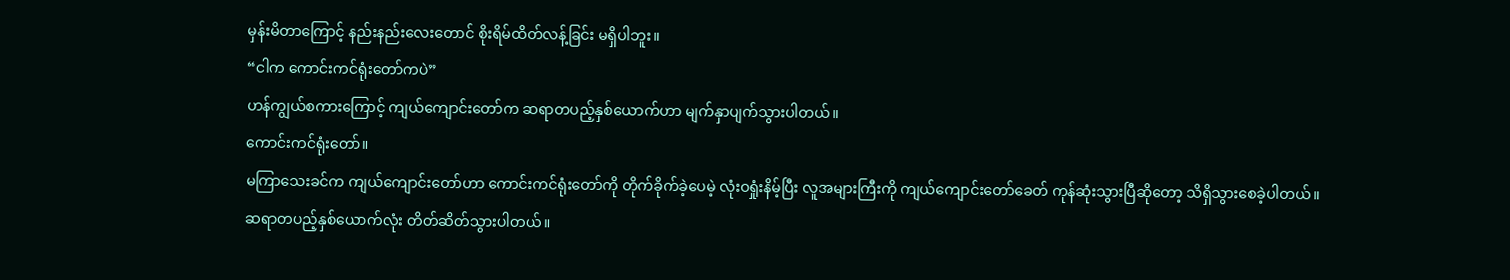မှန်းမိတာကြောင့် နည်းနည်းလေးတောင် စိုးရိမ်ထိတ်လန့်ခြင်း မရှိပါဘူး။
“ငါက ကောင်းကင်ရုံးတော်ကပဲ”
ဟန်ကျွယ်စကားကြောင့် ကျယ်ကျောင်းတော်က ဆရာတပည့်နှစ်ယောက်ဟာ မျက်နှာပျက်သွားပါတယ်။
ကောင်းကင်ရုံးတော်။
မကြာသေးခင်က ကျယ်ကျောင်းတော်ဟာ ကောင်းကင်ရုံးတော်ကို တိုက်ခိုက်ခဲ့ပေမဲ့ လုံးဝရှုံးနိမ့်ပြီး လူအများကြီးကို ကျယ်ကျောင်းတော်ခေတ် ကုန်ဆုံးသွားပြီဆိုတော့ သိရှိသွားစေခဲ့ပါတယ်။
ဆရာတပည့်နှစ်ယောက်လုံး တိတ်ဆိတ်သွားပါတယ်။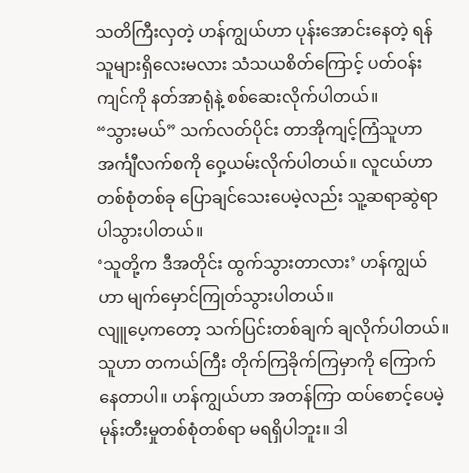သတိကြီးလှတဲ့ ဟန်ကျွယ်ဟာ ပုန်းအောင်းနေတဲ့ ရန်သူများရှိလေးမလား သံသယစိတ်ကြောင့် ပတ်ဝန်းကျင်ကို နတ်အာရုံနဲ့ စစ်ဆေးလိုက်ပါတယ်။
“သွားမယ်” သက်လတ်ပိုင်း တာအိုကျင့်ကြံသူဟာ အင်္ကျီလက်စကို ဝှေ့ယမ်းလိုက်ပါတယ်။ လူငယ်ဟာ တစ်စုံတစ်ခု ပြောချင်သေးပေမဲ့လည်း သူ့ဆရာဆွဲရာ ပါသွားပါတယ်။
‘သူတို့က ဒီအတိုင်း ထွက်သွားတာလား’ ဟန်ကျွယ်ဟာ မျက်မှောင်ကြုတ်သွားပါတယ်။
လျူပေ့ကတော့ သက်ပြင်းတစ်ချက် ချလိုက်ပါတယ်။ သူဟာ တကယ်ကြီး တိုက်ကြခိုက်ကြမှာကို ကြောက်နေတာပါ။ ဟန်ကျွယ်ဟာ အတန်ကြာ ထပ်စောင့်ပေမဲ့ မုန်းတီးမှုတစ်စုံတစ်ရာ မရရှိပါဘူး။ ဒါ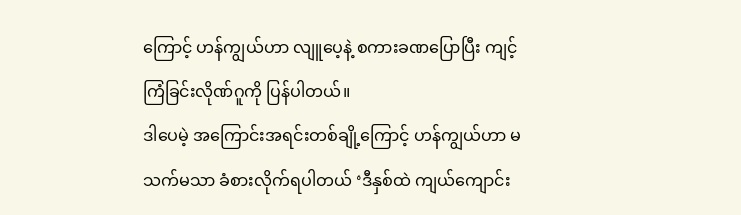ကြောင့် ဟန်ကျွယ်ဟာ လျူပေ့နဲ့ စကားခဏပြောပြီး ကျင့်ကြံခြင်းလိုဏ်ဂူကို ပြန်ပါတယ်။
ဒါပေမဲ့ အကြောင်းအရင်းတစ်ချို့ကြောင့် ဟန်ကျွယ်ဟာ မသက်မသာ ခံစားလိုက်ရပါတယ် ‘ဒီနှစ်ထဲ ကျယ်ကျောင်း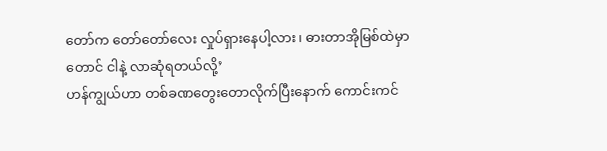တော်က တော်‌တော်လေး လှုပ်ရှားနေပါ့လား၊ ဓားတာအိုမြစ်ထဲမှာတောင် ငါနဲ့ လာဆုံရတယ်လို့’
ဟန်ကျွယ်ဟာ တစ်ခဏတွေးတောလိုက်ပြီးနောက် ကောင်းကင်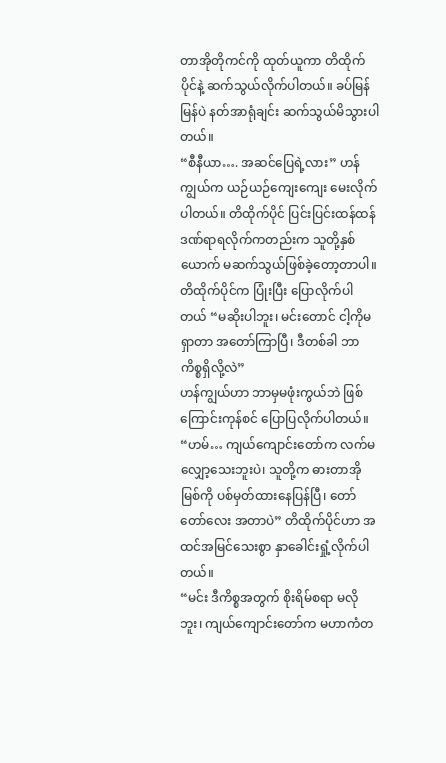တာအိုတိုကင်ကို ထုတ်ယူကာ တိထိုက်ပိုင်နဲ့ ဆက်သွယ်လိုက်ပါတယ်။ ခပ်မြန်မြန်ပဲ နတ်အာရုံချင်း ဆက်သွယ်မိသွားပါတယ်။
“စီနီယာ…. အဆင်ပြေရဲ့လား” ဟန်ကျွယ်က ယဉ်ယဉ်ကျေးကျေး မေးလိုက်ပါတယ်။ တိထိုက်ပိုင် ပြင်းပြင်းထန်ထန် ဒဏ်ရာရလိုက်ကတည်းက သူတို့နှစ်ယောက် မဆက်သွယ်ဖြစ်ခဲ့တော့တာပါ။
တိထိုက်ပိုင်က ပြုံးပြီး ပြောလိုက်ပါတယ် “မဆိုးပါဘူး၊ မင်းတောင် ငါ့ကိုမရှာတာ အတော်ကြာပြီ၊ ဒီတစ်ခါ ဘာကိစ္စရှိလို့လဲ”
ဟန်ကျွယ်ဟာ ဘာမှမဖုံးကွယ်ဘဲ ဖြစ်ကြောင်းကုန်စင် ပြောပြလိုက်ပါတယ်။
“ဟမ်… ကျယ်ကျောင်းတော်က လက်မလျှော့သေးဘူးပဲ၊ သူတို့က ဓားတာအိုမြစ်ကို ပစ်မှတ်ထားနေပြန်ပြီ၊ တော်တော်လေး အတာပဲ” တိထိုက်ပိုင်ဟာ အထင်အမြင်သေးစွာ နှာခေါင်းရှုံ့လိုက်ပါတယ်။
“မင်း ဒီကိစ္စအတွက် စိုးရိမ်စရာ မလိုဘူး၊ ကျယ်ကျောင်းတော်က မဟာကံတ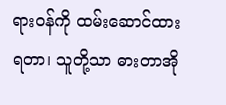ရားဝန်ကို ထမ်းဆောင်ထားရတာ၊ သူတို့သာ ဓားတာအို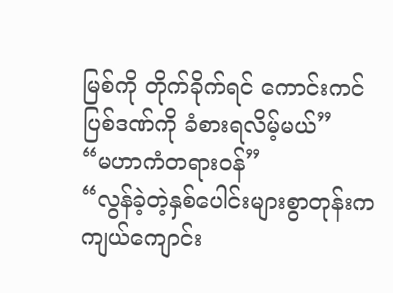မြစ်ကို တိုက်ခိုက်ရင် ကောင်းကင်ပြစ်ဒဏ်ကို ခံစားရလိမ့်မယ်”
“မဟာကံတရားဝန်”
“လွန်ခဲ့တဲ့နှစ်ပေါင်းများစွာတုန်းက ကျယ်ကျောင်း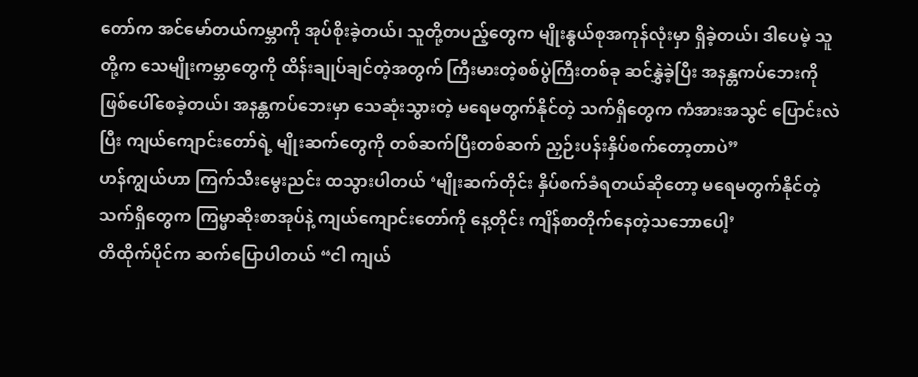တော်က အင်မော်တယ်ကမ္ဘာကို အုပ်စိုးခဲ့တယ်၊ သူတို့တပည့်တွေက မျိုးနွယ်စုအကုန်လုံးမှာ ရှိခဲ့တယ်၊ ဒါပေမဲ့ သူတို့က သေမျိုးကမ္ဘာတွေကို ထိန်းချုပ်ချင်တဲ့အတွက် ကြီးမားတဲ့စစ်ပွဲကြီးတစ်ခု ဆင်နွှဲခဲ့ပြီး အနန္တကပ်ဘေးကို ဖြစ်ပေါ်စေခဲ့တယ်၊ အနန္တကပ်ဘေးမှာ သေဆုံးသွားတဲ့ မရေမတွက်နိုင်တဲ့ သက်ရှိတွေက ကံအားအသွင် ပြောင်းလဲပြီး ကျယ်ကျောင်းတော်ရဲ့ မျိုးဆက်တွေကို တစ်ဆက်ပြီးတစ်ဆက် ညှဉ်းပန်းနှိပ်စက်တော့တာပဲ”
ဟန်ကျွယ်ဟာ ကြက်သီးမွေးညင်း ထသွားပါတယ် ‘မျိုးဆက်တိုင်း နှိပ်စက်ခံရတယ်ဆိုတော့ မရေမတွက်နိုင်တဲ့ သက်ရှိတွေက ကြမ္မာဆိုးစာအုပ်နဲ့ ကျယ်ကျောင်းတော်ကို နေ့တိုင်း ကျိန်စာတိုက်နေတဲ့သဘောပေါ့’
တိထိုက်ပိုင်က ဆက်ပြောပါတယ် “ငါ ကျယ်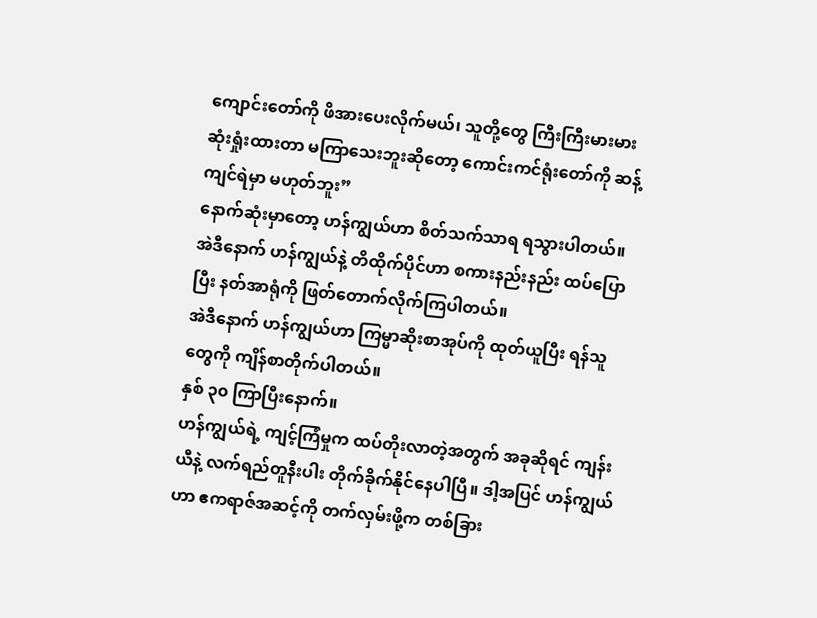ကျောင်းတော်ကို ဖိအားပေးလိုက်မယ်၊ သူတို့တွေ ကြီးကြီးမားမား ဆုံးရှုံးထားတာ မကြာသေးဘူးဆိုတော့ ကောင်းကင်ရုံးတော်ကို ဆန့်ကျင်ရဲမှာ မဟုတ်ဘူး”
နောက်ဆုံးမှာတော့ ဟန်ကျွယ်ဟာ စိတ်သက်သာရ ရသွားပါတယ်။ အဲဒီနောက် ဟန်ကျွယ်နဲ့ တိထိုက်ပိုင်ဟာ စကားနည်းနည်း ထပ်ပြောပြီး နတ်အာရုံကို ဖြတ်တောက်လိုက်ကြပါတယ်။
အဲဒီနောက် ဟန်ကျွယ်ဟာ ကြမ္မာဆိုးစာအုပ်ကို ထုတ်ယူပြီး ရန်သူတွေကို ကျိန်စာတိုက်ပါတယ်။
နှစ် ၃၀ ကြာပြီးနောက်။
ဟန်ကျွယ်ရဲ့ ကျင့်ကြံမှုက ထပ်တိုးလာတဲ့အတွက် အခုဆိုရင် ကျန်းယီနဲ့ လက်ရည်တူနီးပါး တိုက်ခိုက်နိုင်နေပါပြီ။ ဒါ့အပြင် ဟန်ကျွယ်ဟာ ဧကရာဇ်အဆင့်ကို တက်လှမ်းဖို့က တစ်ခြား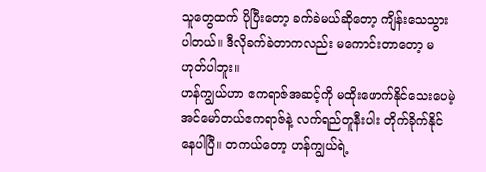သူတွေထက် ပိုပြီးတော့ ခက်ခဲမယ်ဆိုတော့ ကျိန်းသေသွားပါတယ်။ ဒီလိုခက်ခဲတာကလည်း မကောင်းတာတော့ မဟုတ်ပါဘူး။
ဟန်ကျွယ်ဟာ ဧကရာဇ်အဆင့်ကို မထိုးဖောက်နိုင်သေးပေမဲ့ အင်မော်တယ်ဧကရာဇ်နဲ့ လက်ရည်တူနီးပါး တိုက်ခိုက်နိုင်နေပါပြီ။ တကယ်တော့ ဟန်ကျွယ်ရဲ့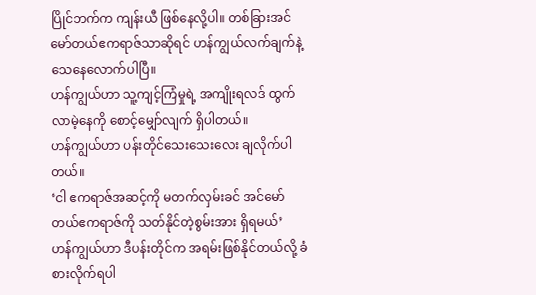ပြိုင်ဘက်က ကျန်းယီ ဖြစ်နေလို့ပါ။ တစ်ခြားအင်မော်တယ်ဧကရာဇ်သာဆိုရင် ဟန်ကျွယ်လက်ချက်နဲ့ သေနေလောက်ပါပြီ။
ဟန်ကျွယ်ဟာ သူ့ကျင့်ကြံမှုရဲ့ အကျိုးရလဒ် ထွက်လာမဲ့နေကို စောင့်မျှော်လျက် ရှိပါတယ်။
ဟန်ကျွယ်ဟာ ပန်းတိုင်သေးသေးလေး ချလိုက်ပါတယ်။
‘ငါ ဧကရာဇ်အဆင့်ကို မတက်လှမ်းခင် အင်မော်တယ်ဧကရာဇ်ကို သတ်နိုင်တဲ့စွမ်းအား ရှိရမယ်’
ဟန်ကျွယ်ဟာ ဒီပန်းတိုင်က အရမ်းဖြစ်နိုင်တယ်လို့ ခံစားလိုက်ရပါ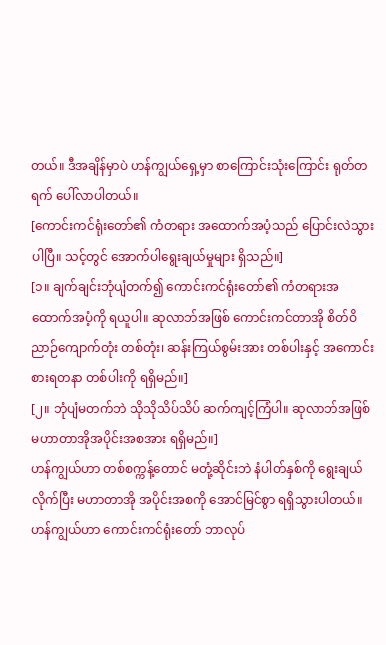တယ်။ ဒီအချိန်မှာပဲ ဟန်ကျွယ်ရှေ့မှာ စာကြောင်းသုံးကြောင်း ရုတ်တရက် ပေါ်လာပါတယ်။
[ကောင်းကင်ရုံးတော်၏ ကံတရား အထောက်အပံ့သည် ပြောင်းလဲသွားပါပြီ။ သင့်တွင် အောက်ပါရွေးချယ်မှုများ ရှိသည်။]
[၁။ ချက်ချင်းဘုံပျံတက်၍ ကောင်းကင်ရုံးတော်၏ ကံတရားအထောက်အပံ့ကို ရယူပါ။ ဆုလာဘ်အဖြစ် ကောင်းကင်တာအို စိတ်ဝိညာဉ်ကျောက်တုံး တစ်တုံး၊ ဆန်းကြယ်စွမ်းအား တစ်ပါးနှင့် အကောင်းစားရတနာ တစ်ပါးကို ရရှိမည်။]
[၂။ ဘုံပျံမတက်ဘဲ သိုသိုသိပ်သိပ် ဆက်ကျင့်ကြံပါ။ ဆုလာဘ်အဖြစ် မဟာတာအိုအပိုင်းအစအား ရရှိမည်။]
ဟန်ကျွယ်ဟာ တစ်စက္ကန့်တောင် မတုံ့ဆိုင်းဘဲ နံပါတ်နှစ်ကို ရွေးချယ်လိုက်ပြီး မဟာတာအို အပိုင်းအစကို အောင်မြင်စွာ ရရှိသွားပါတယ်။
ဟန်ကျွယ်ဟာ ကောင်းကင်ရုံးတော် ဘာလုပ်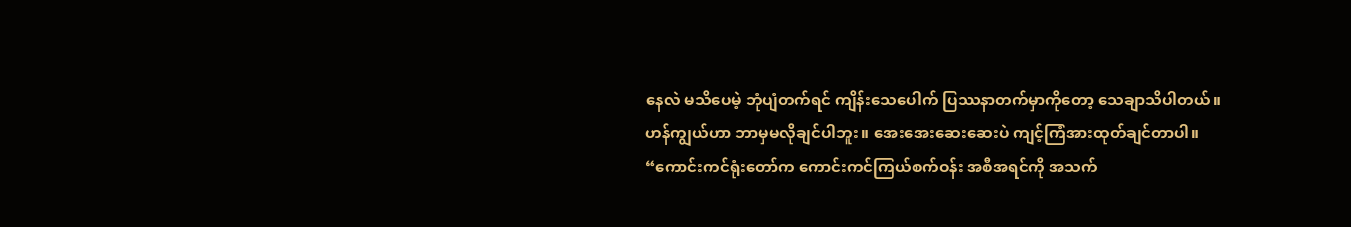နေလဲ မသိပေမဲ့ ဘုံပျံတက်ရင် ကျိန်းသေပေါက် ပြဿနာတက်မှာကိုတော့ သေချာသိပါတယ်။ ဟန်ကျွယ်ဟာ ဘာမှမလိုချင်ပါဘူး။ အေးအေးဆေးဆေးပဲ ကျင့်ကြံအားထုတ်ချင်တာပါ။
“ကောင်းကင်ရုံးတော်က ကောင်းကင်ကြယ်စက်ဝန်း အစီအရင်ကို အသက်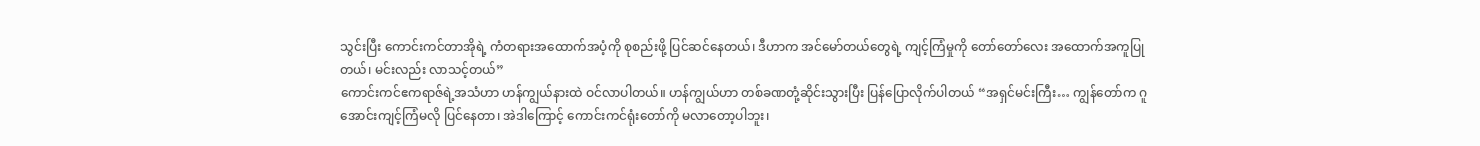သွင်းပြီး ကောင်းကင်တာအိုရဲ့ ကံတရားအထောက်အပံ့ကို စုစည်းဖို့ ပြင်ဆင်နေတယ်၊ ဒီဟာက အင်မော်တယ်တွေရဲ့ ကျင့်ကြံမှုကို တော်တော်လေး အထောက်အကူပြုတယ်၊ မင်းလည်း လာသင့်တယ်”
ကောင်းကင်ဧကရာဇ်ရဲ့အသံဟာ ဟန်ကျွယ်နားထဲ ဝင်လာပါတယ်။ ဟန်ကျွယ်ဟာ တစ်ခဏတုံ့ဆိုင်းသွားပြီး ပြန်ပြောလိုက်ပါတယ် “အရှင်မင်းကြီး… ကျွန်တော်က ဂူအောင်းကျင့်ကြံမလို ပြင်နေတာ၊ အဲဒါကြောင့် ကောင်းကင်ရုံးတော်ကို မလာတော့ပါဘူး၊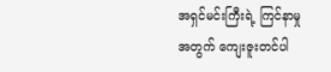အရှင်မင်းကြီးရဲ့ ကြင်နာမှုအတွက် ကျေးဇူးတင်ပါ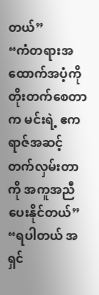တယ်”
“ကံတရားအထောက်အပံ့ကို တိုးတက်စေတာက မင်းရဲ့ ဧကရာဇ်အဆင့် တက်လှမ်းတာကို အကူအညီပေးနိုင်တယ်”
“ရပါတယ် အရှင်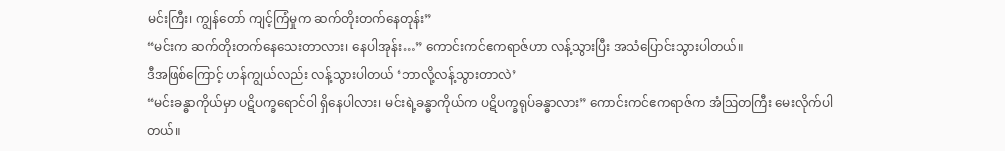မင်းကြီး၊ ကျွန်တော် ကျင့်ကြံမှုက ဆက်တိုးတက်နေတုန်း”
“မင်းက ဆက်တိုးတက်နေသေးတာလား၊ နေပါအုန်း…” ကောင်းကင်ဧကရာဇ်ဟာ လန့်သွားပြီး အသံပြောင်းသွားပါတယ်။
ဒီအဖြစ်ကြောင့် ဟန်ကျွယ်လည်း လန့်သွားပါတယ် ‘ဘာလို့လန့်သွားတာလဲ’
“မင်းခန္ဓာကိုယ်မှာ ပဋိပက္ခရောင်ဝါ ရှိနေပါလား၊ မင်းရဲ့ခန္ဓာကိုယ်က ပဋိပက္ခရုပ်ခန္ဓာလား” ကောင်းကင်ဧကရာဇ်က အံဩတကြီး မေးလိုက်ပါတယ်။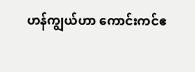ဟန်ကျွယ်ဟာ ကောင်းကင်ဧ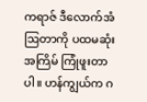ကရာဇ် ဒီလောက်အံဩတာကို ပထမဆုံးအကြိမ် ကြုံဖူးတာပါ။ ဟန်ကျွယ်က ဂ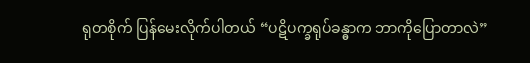ရုတစိုက် ပြန်မေးလိုက်ပါတယ် “ပဋိပက္ခရုပ်ခန္ဓာက ဘာကိုပြောတာလဲ”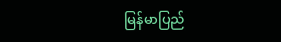မြန်မာပြည်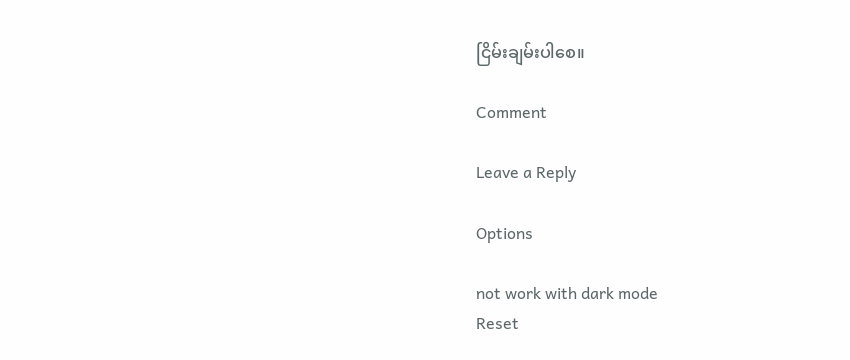ငြိမ်းချမ်းပါစေ။

Comment

Leave a Reply

Options

not work with dark mode
Reset